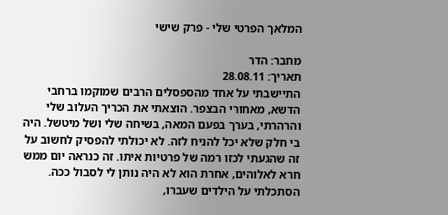המלאך הפרטי שלי - פרק שישי

מחבר: הדר
תאריך: 28.08.11
התיישבתי על אחד מהספסלים הרבים שמוקמו ברחבי הדשא, מאחורי הבצפר. הוצאתי את הכריך העלוב שלי והרהרתי, בערך בפעם המאה, בשיחה שלי ושל מיטשל. היה בי חלק שלא יכל להניח לזה. לא יכולתי להפסיק לחשוב על זה שהגעתי לכזו רמה של פרטיות איתו. זה כנראה יום ממש חרא לאלוהים, אחרת הוא לא היה נותן לי לסבול ככה.
הסתכלתי על הילדים שעברו,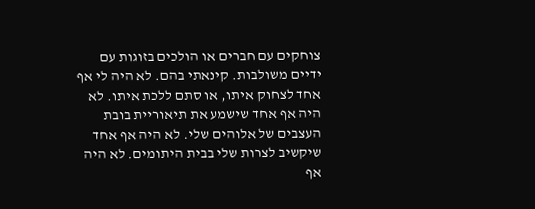צוחקים עם חברים או הולכים בזוגות עם ידיים משולבות. קינאתי בהם. לא היה לי אף אחד לצחוק איתו, או סתם ללכת איתו. לא היה אף אחד שישמע את תיאוריית בובת העצבים של אלוהים שלי. לא היה אף אחד שיקשיב לצרות שלי בבית היתומים. לא היה אף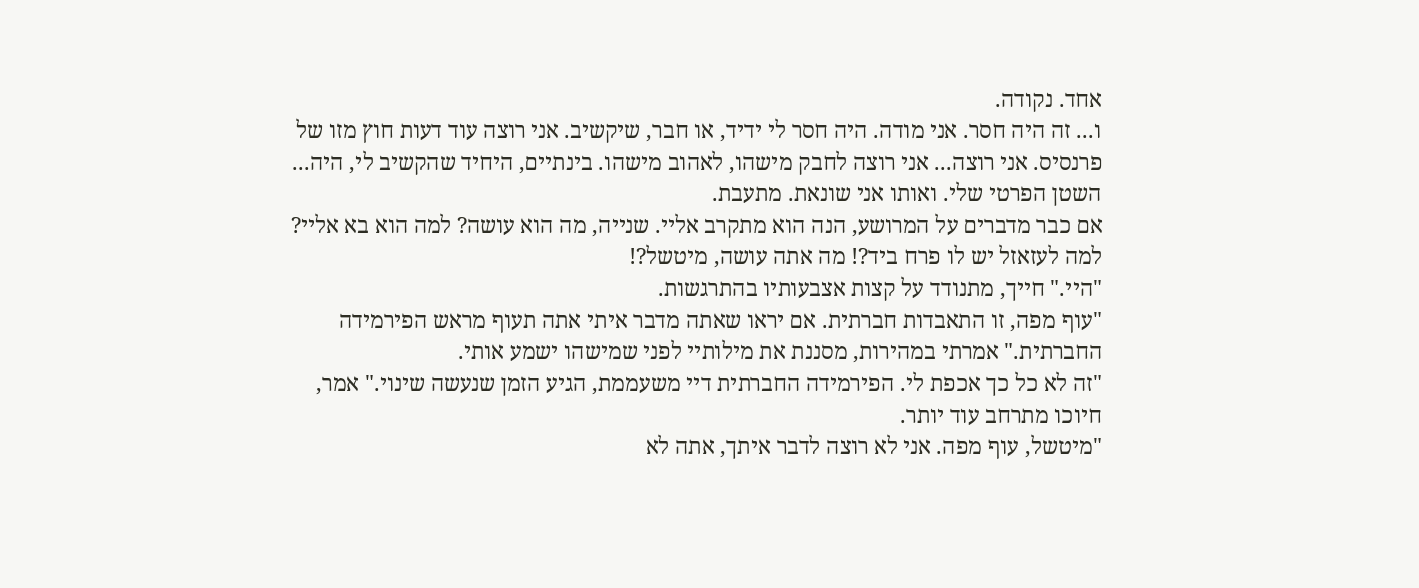אחד. נקודה.
ו... זה היה חסר. אני מודה. היה חסר לי ידיד, או חבר, שיקשיב. אני רוצה עוד דעות חוץ מזו של פרנסיס. אני רוצה... אני רוצה לחבק מישהו, לאהוב מישהו. בינתיים, היחיד שהקשיב לי, היה... השטן הפרטי שלי. ואותו אני שונאת. מתעבת.
אם כבר מדברים על המרושע, הנה הוא מתקרב אליי. שנייה, מה הוא עושה? למה הוא בא אליי? למה לעזאזל יש לו פרח ביד?! מה אתה עושה, מיטשל?!
"היי." חייך, מתנודד על קצות אצבעותיו בהתרגשות.
"עוף מפה, זו התאבדות חברתית. אם יראו שאתה מדבר איתי אתה תעוף מראש הפירמידה החברתית." אמרתי במהירות, מסננת את מילותיי לפני שמישהו ישמע אותי.
"זה לא כל כך אכפת לי. הפירמידה החברתית דיי משעממת, הגיע הזמן שנעשה שינוי." אמר, חיוכו מתרחב עוד יותר.
"מיטשל, עוף מפה. אני לא רוצה לדבר איתך, אתה לא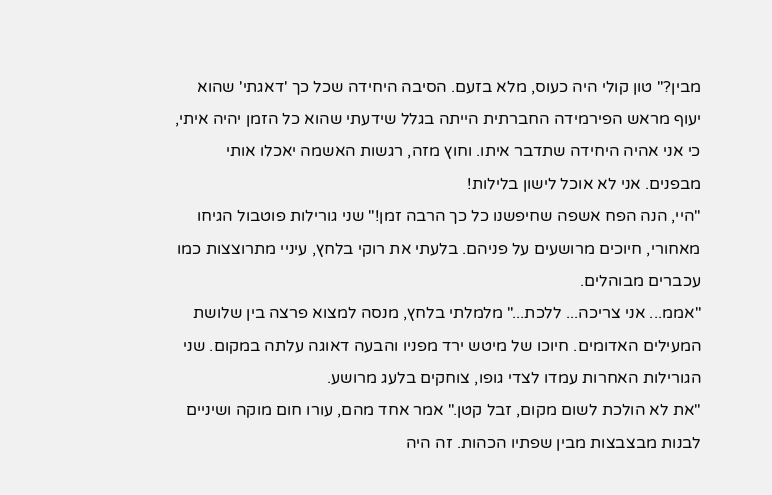מבין?" טון קולי היה כעוס, מלא בזעם. הסיבה היחידה שכל כך 'דאגתי' שהוא יעוף מראש הפירמידה החברתית הייתה בגלל שידעתי שהוא כל הזמן יהיה איתי, כי אני אהיה היחידה שתדבר איתו. וחוץ מזה, רגשות האשמה יאכלו אותי מבפנים. אני לא אוכל לישון בלילות!
"היי, הנה הפח אשפה שחיפשנו כל כך הרבה זמן!" שני גורילות פוטבול הגיחו מאחורי, חיוכים מרושעים על פניהם. בלעתי את רוקי בלחץ, עיניי מתרוצצות כמו עכברים מבוהלים.
"אממ... אני צריכה... ללכת..." מלמלתי בלחץ, מנסה למצוא פרצה בין שלושת המעילים האדומים. חיוכו של מיטש ירד מפניו והבעה דאוגה עלתה במקום. שני הגורילות האחרות עמדו לצדי גופו, צוחקים בלעג מרושע.
"את לא הולכת לשום מקום, זבל קטן." אמר אחד מהם, עורו חום מוקה ושיניים לבנות מבצבצות מבין שפתיו הכהות. זה היה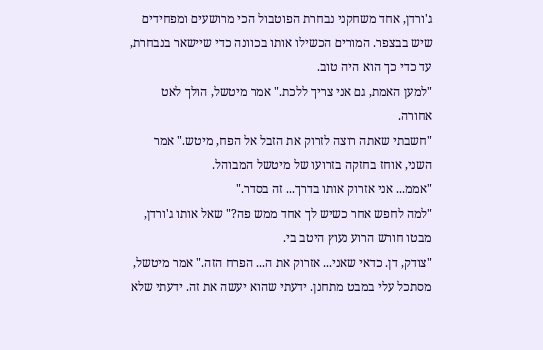ג'ורדן, אחד משחקני נבחרת הפוטבול הכי מרושעים ומפחידים שיש בבצפר. המורים הכשילו אותו בכוונה כדי שיישאר בנבחרת, עד כדי כך הוא היה טוב.
"למען האמת, גם אני צריך ללכת." אמר מיטשל, הולך לאט אחורה.
"חשבתי שאתה רוצה לזרוק את הזבל אל הפח, מיטש." אמר השני, אוחז בחזקה בזרועו של מיטשל המבוהל.
"אממ... אני אזרוק אותו בדרך... זה בסדר."
"למה לחפש אחר כשיש לך אחד ממש פה?" שאל אותו ג'ורדן, מבטו חורש הרוע נעוץ היטב בי.
"צודק, דן. כדאי שאני... אזרוק את ה... הפרח הזה." אמר מיטשל, מסתכל עלי במבט מתחנן. ידעתי שהוא יעשה את זה. ידעתי שלא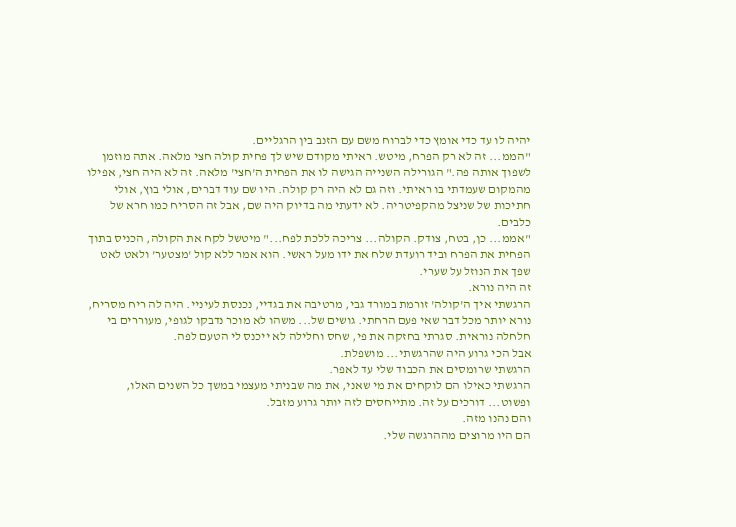יהיה לו עד כדי אומץ כדי לברוח משם עם הזנב בין הרגליים.
"הממ... זה לא רק הפרח, מיטש. ראיתי מקודם שיש לך פחית קולה חצי מלאה. אתה מוזמן לשפוך אותה פה." הגורילה השנייה הגישה לו את הפחית ה'חצי' מלאה. זה לא היה חצי, אפילו מהמקום שעמדתי בו ראיתי. וזה גם לא היה רק קולה. היו שם עוד דברים, אולי בוץ, אולי חתיכות של שניצל מהקפיטריה. לא ידעתי מה בדיוק היה שם, אבל זה הסריח כמו חרא של כלבים.
"אממ... כן, בטח, צודק. הקולה... צריכה ללכת לפח..." מיטשל לקח את הקולה, הכניס בתוך הפחית את הפרח וביד רועדת שלח את ידו מעל ראשי. הוא אמר ללא קול 'מצטער' ולאט לאט שפך את הנוזל על שערי.
זה היה נורא.
הרגשתי איך ה'קולה' זורמת במורד גבי, מרטיבה את בגדיי, נכנסת לעיניי. היה לה ריח מסריח, נורא יותר מכל דבר שאי פעם הרחתי. גושים של... משהו לא מוכר נדבקו לגופי, מעוררים בי חלחלה נוראית. סגרתי בחזקה את פי, שחס וחלילה לא ייכנס לי הטעם לפה.
אבל הכי גרוע היה שהרגשתי... מושפלת.
הרגשתי שרומסים את הכבוד שלי עד לאפר.
הרגשתי כאילו הם לוקחים את מי שאני, את מה שבניתי מעצמי במשך כל השנים האלו, ופשוט... דורכים על זה. מתייחסים לזה יותר גרוע מזבל.
והם נהנו מזה.
הם היו מרוצים מההרגשה שלי.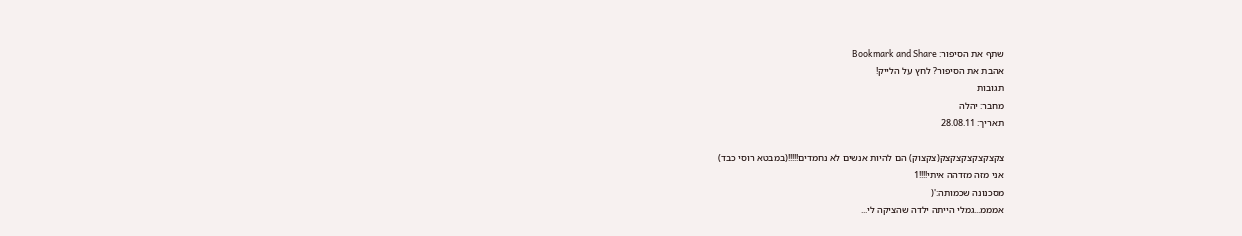שתף את הסיפור: Bookmark and Share
אהבת את הסיפור? לחץ על הלייק!
תגובות
מחבר: יהלה
תאריך: 28.08.11

צקצקצקצקצקצק(צקצוק) הם להיות אנשים לא נחמדים!!!!!(במבטא רוסי כבד)
אני מזה מזדהה איתי!!!!1
מסכנונה שכמותה:'(
אמממ...גמלי הייתה ילדה שהציקה לי...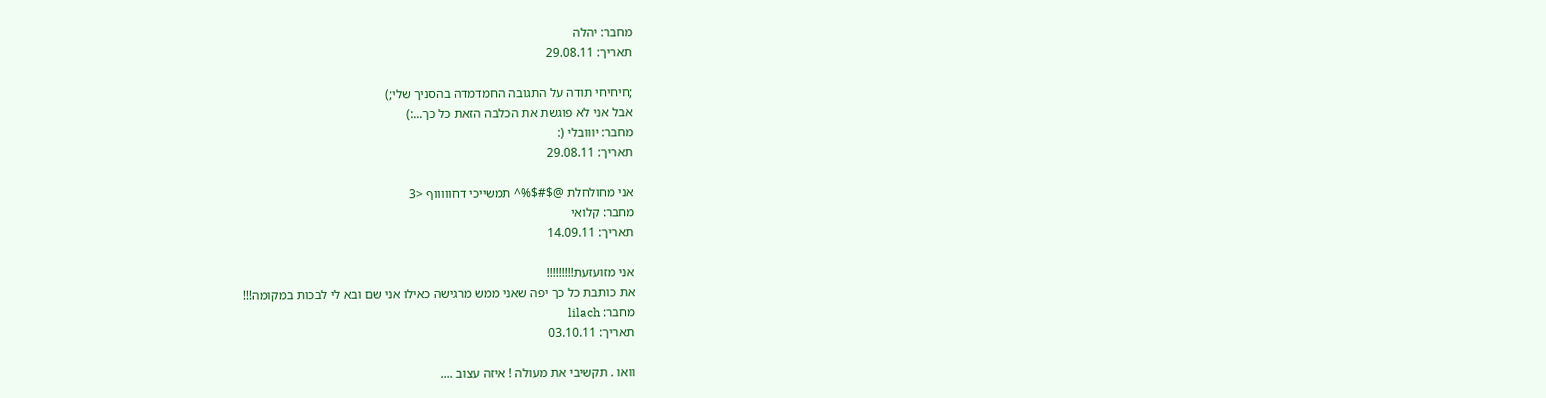מחבר: יהלה
תאריך: 29.08.11

;חיחיחי תודה על התגובה החמדמדה בהסניך שלי;)
אבל אני לא פוגשת את הכלבה הזאת כל כך...:)
מחבר: יווובלי (:
תאריך: 29.08.11

אני מחולחלת @$#$%^ תמשייכי דחוווווף <3
מחבר: קלואי
תאריך: 14.09.11

אני מזועזעת!!!!!!!!!
את כותבת כל כך יפה שאני ממש מרגישה כאילו אני שם ובא לי לבכות במקומה!!!
מחבר: lilach
תאריך: 03.10.11

וואו . תקשיבי את מעולה ! איזה עצוב ....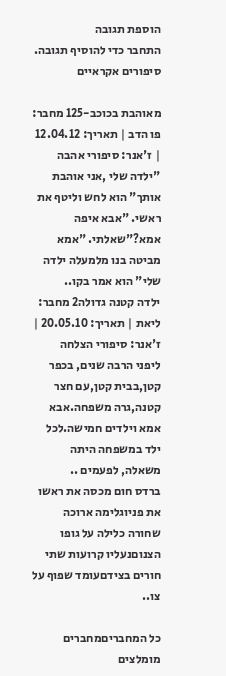הוספת תגובה
התחבר כדי להוסיף תגובה.
סיפורים אקראיים

מאוהבת בכוכב-125 מחבר: פו הדב | תאריך: 12.04.12 | ז'אנר: סיפורי אהבה
"ילדה שלי ,אני אוהבת אותך" הוא לחש וליטף את ראשי. "אבא איפה אמא?"שאלתי. "אמא מביטה בנו מלמעלה ילדה שלי" הוא אמר בקו..
ילדה קטנה גדולה2 מחבר: ליאת | תאריך: 20.05.10 | ז'אנר: סיפורי הצלחה
ליפני הרבה שנים, בכפר קטן,בבית קטן,עם חצר קטנה,גרה משפחה.אבא אמא וילדים חמישה.לכל ילד במשפחה היתה משאלה, לפעמים ..
ברדס חום מכסה את ראשו את פניוגלימה ארוכה שחורה כלילה על גופו הצנוםנעליו קרועות שתי חורים בצידםעומד שפוף על צו..

כל המחבריםמחברים מומלצים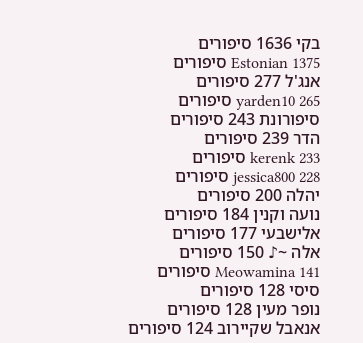בקי 1636 סיפורים
Estonian 1375 סיפורים
אנג'ל 277 סיפורים
yarden10 265 סיפורים
סיפורונת 243 סיפורים
הדר 239 סיפורים
kerenk 233 סיפורים
jessica800 228 סיפורים
יהלה 200 סיפורים
נועה וקנין 184 סיפורים
אלישבעי 177 סיפורים
אלה ~♪ 150 סיפורים
Meowamina 141 סיפורים
סיסי 128 סיפורים
נופר מעין 128 סיפורים
אנאבל שקיירוב 124 סיפורים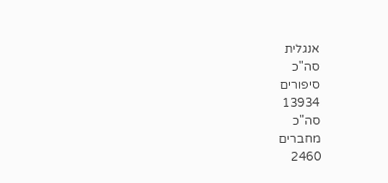אנגלית
סה"כ
סיפורים
13934
סה"כ
מחברים
2460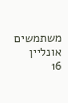משתמשים
אונליין
16